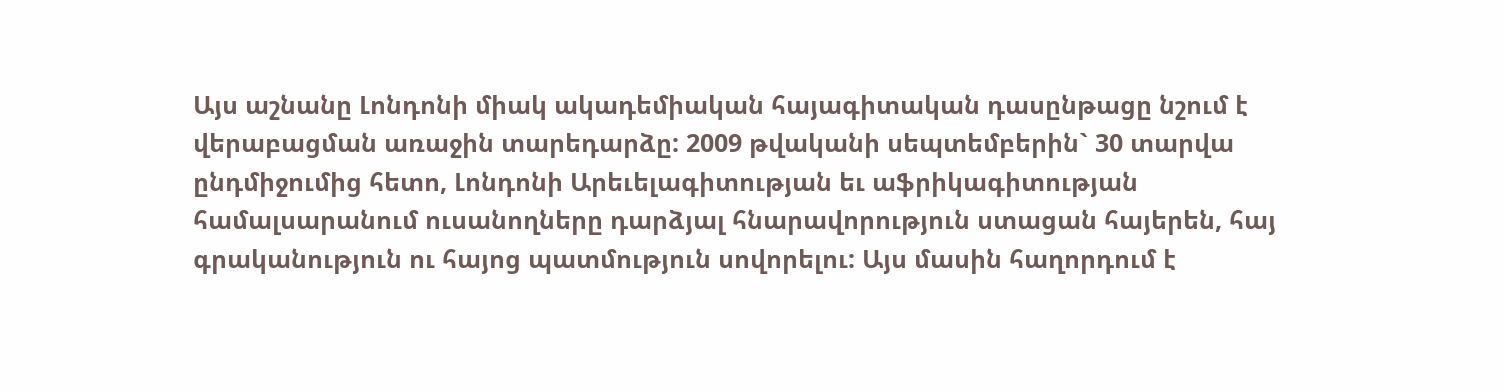Այս աշնանը Լոնդոնի միակ ակադեմիական հայագիտական դասընթացը նշում է վերաբացման առաջին տարեդարձը: 2009 թվականի սեպտեմբերին` 30 տարվա ընդմիջումից հետո, Լոնդոնի Արեւելագիտության եւ աֆրիկագիտության համալսարանում ուսանողները դարձյալ հնարավորություն ստացան հայերեն, հայ գրականություն ու հայոց պատմություն սովորելու: Այս մասին հաղորդում է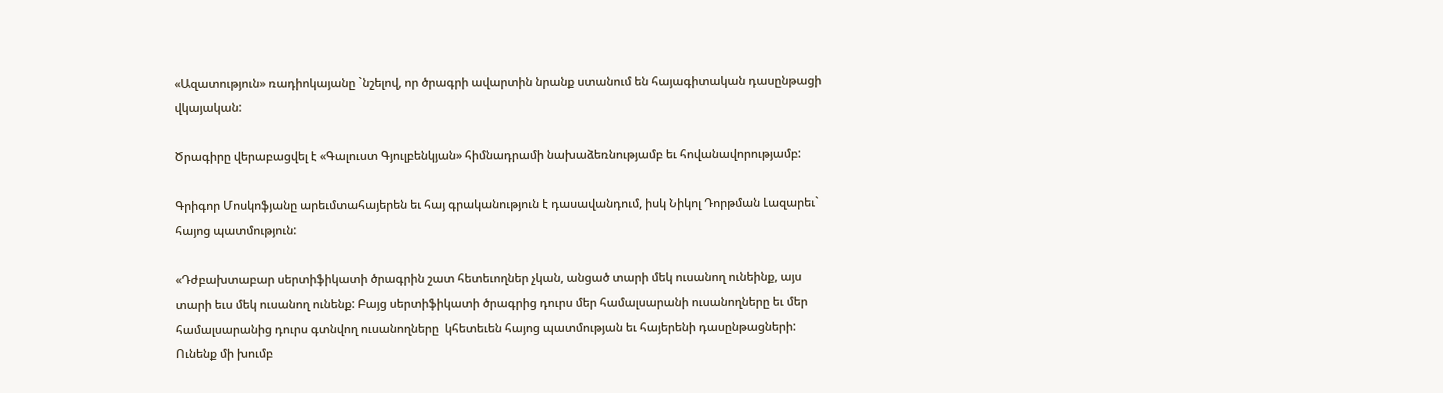«Ազատություն» ռադիոկայանը `նշելով, որ ծրագրի ավարտին նրանք ստանում են հայագիտական դասընթացի վկայական:

Ծրագիրը վերաբացվել է «Գալուստ Գյուլբենկյան» հիմնադրամի նախաձեռնությամբ եւ հովանավորությամբ:

Գրիգոր Մոսկոֆյանը արեւմտահայերեն եւ հայ գրականություն է դասավանդում, իսկ Նիկոլ Դորթման Լազարեւ` հայոց պատմություն:

«Դժբախտաբար սերտիֆիկատի ծրագրին շատ հետեւողներ չկան, անցած տարի մեկ ուսանող ունեինք, այս տարի եւս մեկ ուսանող ունենք: Բայց սերտիֆիկատի ծրագրից դուրս մեր համալսարանի ուսանողները եւ մեր համալսարանից դուրս գտնվող ուսանողները  կհետեւեն հայոց պատմության եւ հայերենի դասընթացների: Ունենք մի խումբ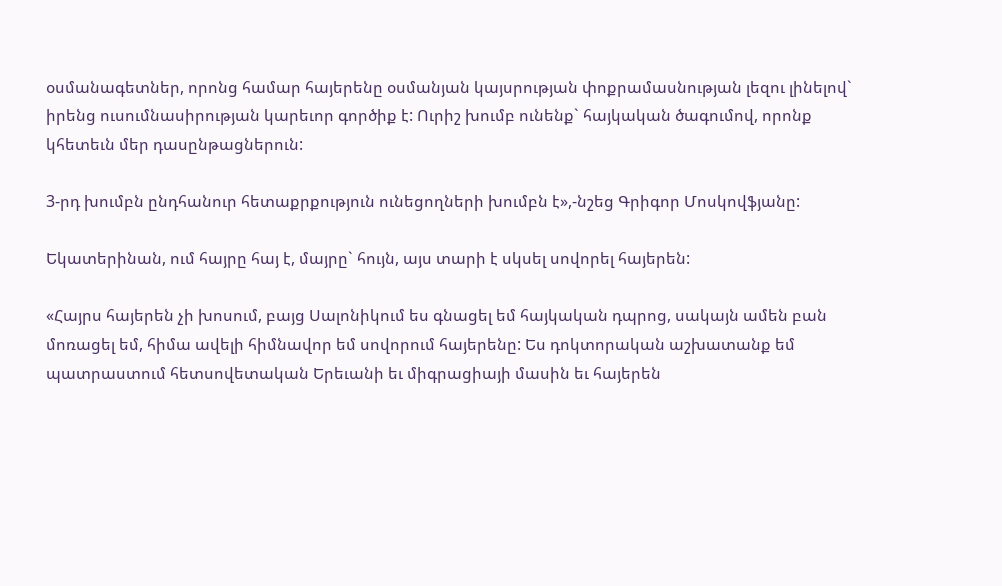օսմանագետներ, որոնց համար հայերենը օսմանյան կայսրության փոքրամասնության լեզու լինելով` իրենց ուսումնասիրության կարեւոր գործիք է: Ուրիշ խումբ ունենք` հայկական ծագումով, որոնք կհետեւն մեր դասընթացներուն:

3-րդ խումբն ընդհանուր հետաքրքություն ունեցողների խումբն է»,-նշեց Գրիգոր Մոսկովֆյանը:

Եկատերինան, ում հայրը հայ է, մայրը` հույն, այս տարի է սկսել սովորել հայերեն:

«Հայրս հայերեն չի խոսում, բայց Սալոնիկում ես գնացել եմ հայկական դպրոց, սակայն ամեն բան մոռացել եմ, հիմա ավելի հիմնավոր եմ սովորում հայերենը: Ես դոկտորական աշխատանք եմ պատրաստում հետսովետական Երեւանի եւ միգրացիայի մասին եւ հայերեն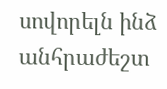սովորելն ինձ անհրաժեշտ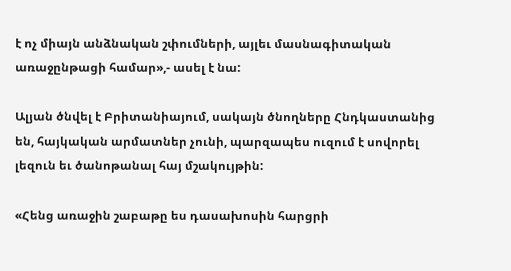է ոչ միայն անձնական շփումների, այլեւ մասնագիտական առաջընթացի համար»,- ասել է նա:

Ալյան ծնվել է Բրիտանիայում, սակայն ծնողները Հնդկաստանից են, հայկական արմատներ չունի, պարզապես ուզում է սովորել լեզուն եւ ծանոթանալ հայ մշակույթին:

«Հենց առաջին շաբաթը ես դասախոսին հարցրի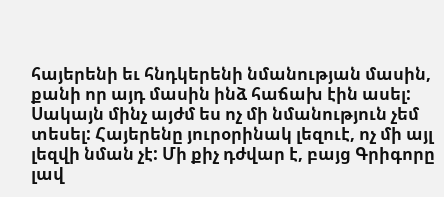հայերենի եւ հնդկերենի նմանության մասին, քանի որ այդ մասին ինձ հաճախ էին ասել: Սակայն մինչ այժմ ես ոչ մի նմանություն չեմ տեսել: Հայերենը յուրօրինակ լեզուէ, ոչ մի այլ լեզվի նման չէ: Մի քիչ դժվար է, բայց Գրիգորը լավ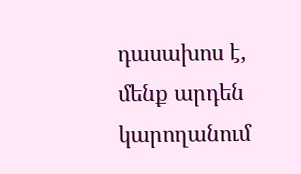դասախոս է, մենք արդեն կարողանում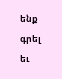ենք գրել եւ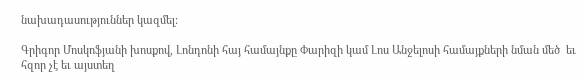նախադասություններ կազմել:

Գրիգոր Մոսկոֆյանի խոսքով, Լոնդոնի հայ համայնքը Փարիզի կամ Լոս Անջելոսի համայքների նման մեծ  եւ հզոր չէ եւ այստեղ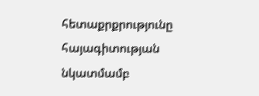հետաքրքրությունը  հայագիտության նկատմամբ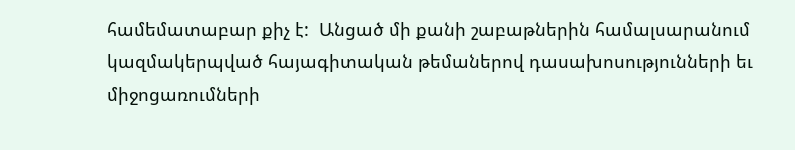համեմատաբար քիչ է:  Անցած մի քանի շաբաթներին համալսարանում կազմակերպված հայագիտական թեմաներով դասախոսությունների եւ միջոցառումների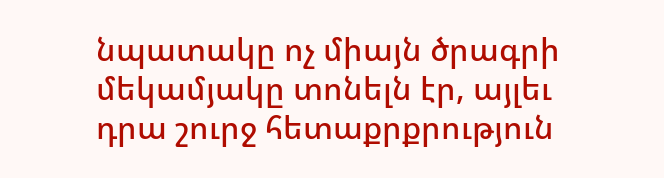նպատակը ոչ միայն ծրագրի մեկամյակը տոնելն էր, այլեւ դրա շուրջ հետաքրքրություն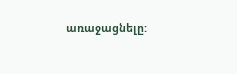առաջացնելը: